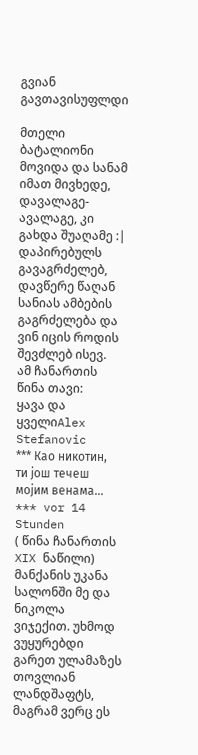გვიან გავთავისუფლდი

მთელი ბატალიონი მოვიდა და სანამ იმათ მივხედე, დავალაგე-ავალაგე, კი გახდა შუაღამე :|
დაპირებულს გავაგრძელებ, დავწერე წაღან სანიას ამბების გაგრძელება და ვინ იცის როდის შევძლებ ისევ.
ამ ჩანართის წინა თავი:
ყავა და ყველიAlex Stefanovic
*** Као никотин, ти још течеш мојим венама... *** vor 14 Stunden
( წინა ჩანართის XIX ნაწილი)
მანქანის უკანა სალონში მე და ნიკოლა ვიჯექით. უხმოდ ვუყურებდი გარეთ ულამაზეს თოვლიან ლანდშაფტს, მაგრამ ვერც ეს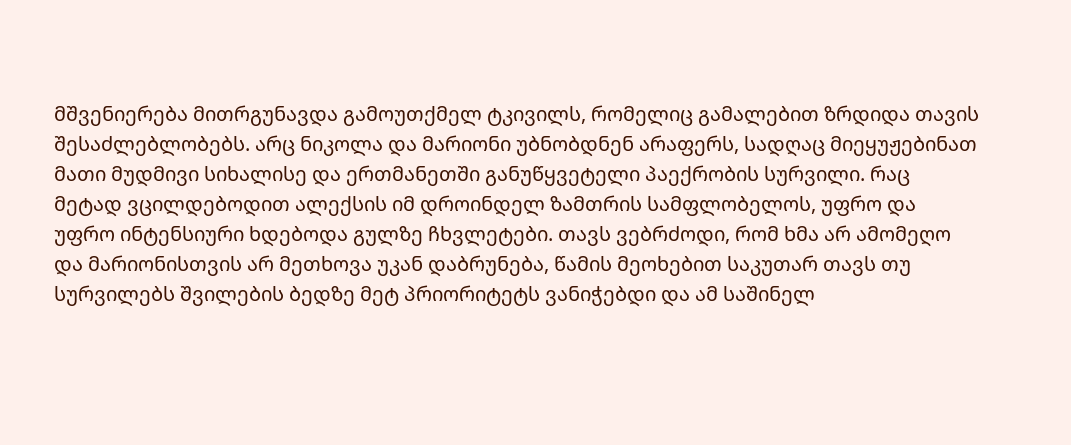მშვენიერება მითრგუნავდა გამოუთქმელ ტკივილს, რომელიც გამალებით ზრდიდა თავის შესაძლებლობებს. არც ნიკოლა და მარიონი უბნობდნენ არაფერს, სადღაც მიეყუჟებინათ მათი მუდმივი სიხალისე და ერთმანეთში განუწყვეტელი პაექრობის სურვილი. რაც მეტად ვცილდებოდით ალექსის იმ დროინდელ ზამთრის სამფლობელოს, უფრო და უფრო ინტენსიური ხდებოდა გულზე ჩხვლეტები. თავს ვებრძოდი, რომ ხმა არ ამომეღო და მარიონისთვის არ მეთხოვა უკან დაბრუნება, წამის მეოხებით საკუთარ თავს თუ სურვილებს შვილების ბედზე მეტ პრიორიტეტს ვანიჭებდი და ამ საშინელ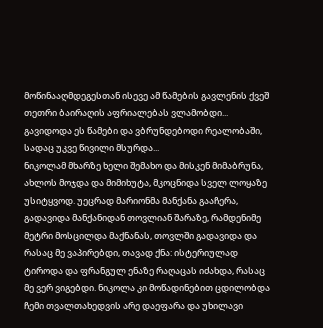მოწინააღმდეგესთან ისევე ამ წამების გავლენის ქვეშ თეთრი ბაირაღის აფრიალებას ვლამობდი... გავიდოდა ეს წამები და ვბრუნდებოდი რეალობაში, სადაც უკვე წივილი მსურდა...
ნიკოლამ მხარზე ხელი შემახო და მისკენ მიმაბრუნა, ახლოს მოჯდა და მიმიხუტა, მკოცნიდა სველ ლოყაზე უსიტყვოდ. უეცრად მარიონმა მანქანა გააჩერა, გადავიდა მანქანიდან თოვლიან შარაზე, რამდენიმე მეტრი მოსცილდა მაქნანას, თოვლში გადავიდა და რასაც მე ვაპირებდი, თავად ქნა: ისტერიულად ტიროდა და ფრანგულ ენაზე რაღაცას იძახდა, რასაც მე ვერ ვიგებდი. ნიკოლა კი მოწადინებით ცდილობდა ჩემი თვალთახედვის არე დაეფარა და უხილავი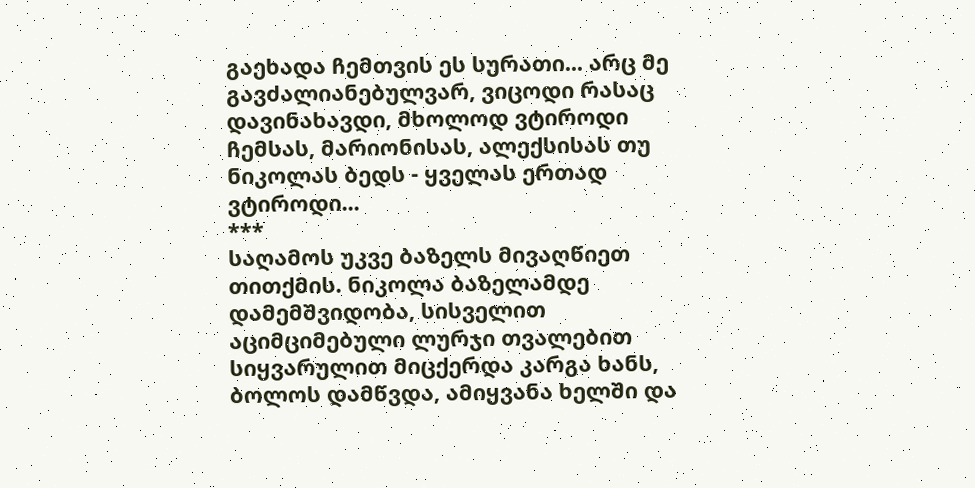გაეხადა ჩემთვის ეს სურათი... არც მე გავძალიანებულვარ, ვიცოდი რასაც დავინახავდი, მხოლოდ ვტიროდი ჩემსას, მარიონისას, ალექსისას თუ ნიკოლას ბედს - ყველას ერთად ვტიროდი...
***
საღამოს უკვე ბაზელს მივაღწიეთ თითქმის. ნიკოლა ბაზელამდე დამემშვიდობა, სისველით აციმციმებული ლურჯი თვალებით სიყვარულით მიცქერდა კარგა ხანს, ბოლოს დამწვდა, ამიყვანა ხელში და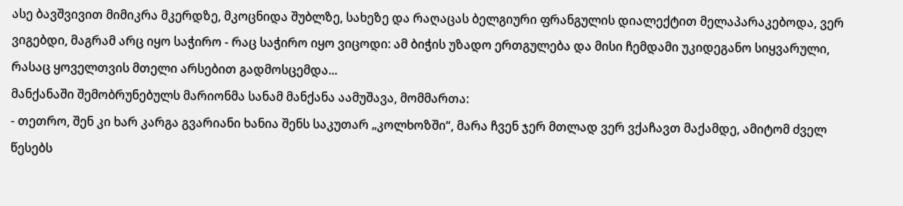ასე ბავშვივით მიმიკრა მკერდზე, მკოცნიდა შუბლზე, სახეზე და რაღაცას ბელგიური ფრანგულის დიალექტით მელაპარაკებოდა, ვერ ვიგებდი, მაგრამ არც იყო საჭირო - რაც საჭირო იყო ვიცოდი: ამ ბიჭის უზადო ერთგულება და მისი ჩემდამი უკიდეგანო სიყვარული, რასაც ყოველთვის მთელი არსებით გადმოსცემდა...
მანქანაში შემობრუნებულს მარიონმა სანამ მანქანა აამუშავა, მომმართა:
- თეთრო, შენ კი ხარ კარგა გვარიანი ხანია შენს საკუთარ „კოლხოზში“, მარა ჩვენ ჯერ მთლად ვერ ვქაჩავთ მაქამდე, ამიტომ ძველ წესებს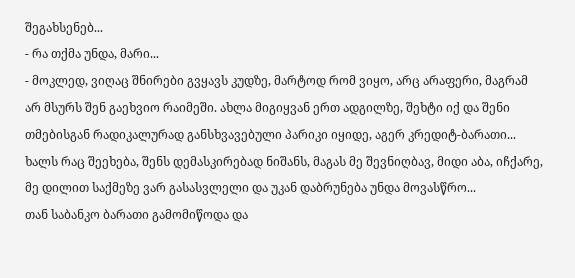შეგახსენებ...
- რა თქმა უნდა, მარი...
- მოკლედ, ვიღაც შნირები გვყავს კუდზე, მარტოდ რომ ვიყო, არც არაფერი, მაგრამ არ მსურს შენ გაეხვიო რაიმეში. ახლა მიგიყვან ერთ ადგილზე, შეხტი იქ და შენი თმებისგან რადიკალურად განსხვავებული პარიკი იყიდე, აგერ კრედიტ-ბარათი... ხალს რაც შეეხება, შენს დემასკირებად ნიშანს, მაგას მე შევნიღბავ, მიდი აბა, იჩქარე, მე დილით საქმეზე ვარ გასასვლელი და უკან დაბრუნება უნდა მოვასწრო...
თან საბანკო ბარათი გამომიწოდა და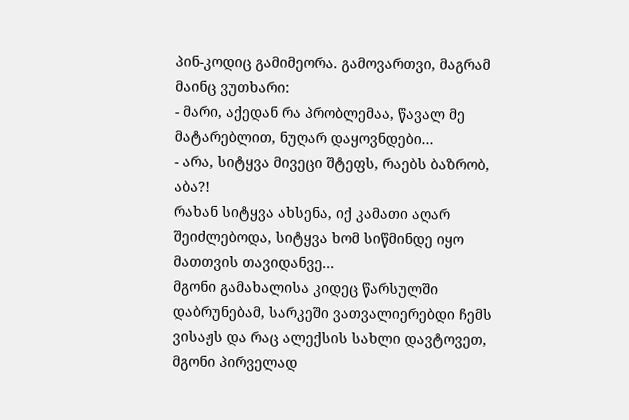პინ-კოდიც გამიმეორა. გამოვართვი, მაგრამ მაინც ვუთხარი:
- მარი, აქედან რა პრობლემაა, წავალ მე მატარებლით, ნუღარ დაყოვნდები...
- არა, სიტყვა მივეცი შტეფს, რაებს ბაზრობ, აბა?!
რახან სიტყვა ახსენა, იქ კამათი აღარ შეიძლებოდა, სიტყვა ხომ სიწმინდე იყო მათთვის თავიდანვე...
მგონი გამახალისა კიდეც წარსულში დაბრუნებამ, სარკეში ვათვალიერებდი ჩემს ვისაჟს და რაც ალექსის სახლი დავტოვეთ, მგონი პირველად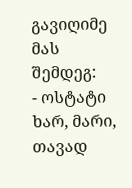გავიღიმე მას შემდეგ:
- ოსტატი ხარ, მარი, თავად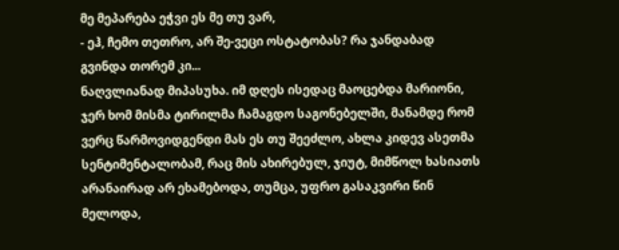მე მეპარება ეჭვი ეს მე თუ ვარ,
- ეჰ, ჩემო თეთრო, არ შე-ვეცი ოსტატობას? რა ჯანდაბად გვინდა თორემ კი...
ნაღვლიანად მიპასუხა. იმ დღეს ისედაც მაოცებდა მარიონი, ჯერ ხომ მისმა ტირილმა ჩამაგდო საგონებელში, მანამდე რომ ვერც წარმოვიდგენდი მას ეს თუ შეეძლო, ახლა კიდევ ასეთმა სენტიმენტალობამ, რაც მის ახირებულ, ჯიუტ, მიმწოლ ხასიათს არანაირად არ ეხამებოდა, თუმცა, უფრო გასაკვირი წინ მელოდა,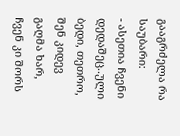გააგრძელა რა საუბარი:
- ასეთია ჩვენი დედაშეც..ული ბედი, თეთრო, შენ კიდევ გაღმა ხარ, ჩვენ კი შორს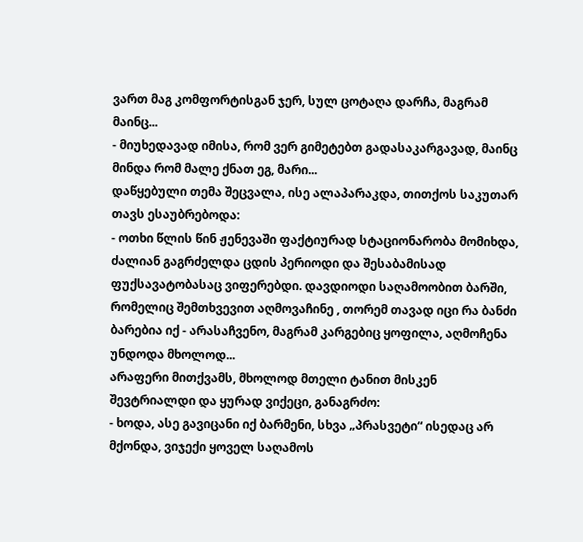ვართ მაგ კომფორტისგან ჯერ, სულ ცოტაღა დარჩა, მაგრამ მაინც...
- მიუხედავად იმისა, რომ ვერ გიმეტებთ გადასაკარგავად, მაინც მინდა რომ მალე ქნათ ეგ, მარი...
დაწყებული თემა შეცვალა, ისე ალაპარაკდა, თითქოს საკუთარ თავს ესაუბრებოდა:
- ოთხი წლის წინ ჟენევაში ფაქტიურად სტაციონარობა მომიხდა, ძალიან გაგრძელდა ცდის პერიოდი და შესაბამისად ფუქსავატობასაც ვიფერებდი. დავდიოდი საღამოობით ბარში, რომელიც შემთხვევით აღმოვაჩინე , თორემ თავად იცი რა ბანძი ბარებია იქ - არასაჩვენო, მაგრამ კარგებიც ყოფილა, აღმოჩენა უნდოდა მხოლოდ...
არაფერი მითქვამს, მხოლოდ მთელი ტანით მისკენ შევტრიალდი და ყურად ვიქეცი, განაგრძო:
- ხოდა, ასე გავიცანი იქ ბარმენი, სხვა „პრასვეტი“ ისედაც არ მქონდა, ვიჯექი ყოველ საღამოს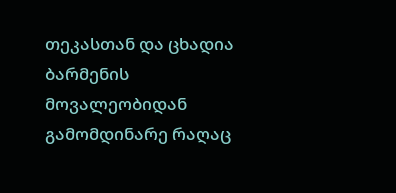თეკასთან და ცხადია ბარმენის მოვალეობიდან გამომდინარე რაღაც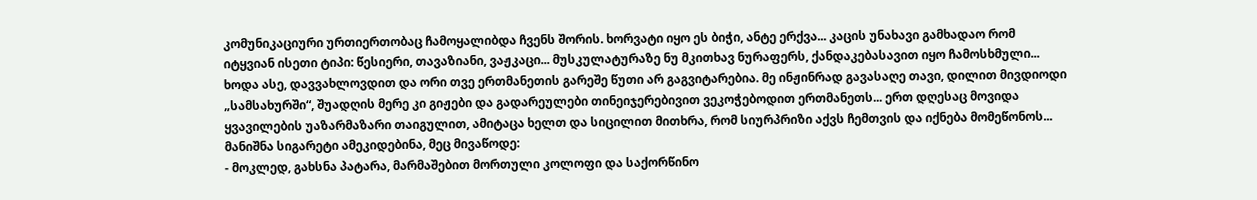კომუნიკაციური ურთიერთობაც ჩამოყალიბდა ჩვენს შორის. ხორვატი იყო ეს ბიჭი, ანტე ერქვა... კაცის უნახავი გამხადაო რომ იტყვიან ისეთი ტიპი: წესიერი, თავაზიანი, ვაჟკაცი... მუსკულატურაზე ნუ მკითხავ ნურაფერს, ქანდაკებასავით იყო ჩამოსხმული... ხოდა ასე, დავვახლოვდით და ორი თვე ერთმანეთის გარეშე წუთი არ გაგვიტარებია. მე ინჟინრად გავასაღე თავი, დილით მივდიოდი „სამსახურში“, შუადღის მერე კი გიჟები და გადარეულები თინეიჯერებივით ვეკოჭებოდით ერთმანეთს... ერთ დღესაც მოვიდა ყვავილების უაზარმაზარი თაიგულით, ამიტაცა ხელთ და სიცილით მითხრა, რომ სიურპრიზი აქვს ჩემთვის და იქნება მომეწონოს...
მანიშნა სიგარეტი ამეკიდებინა, მეც მივაწოდე:
- მოკლედ, გახსნა პატარა, მარმაშებით მორთული კოლოფი და საქორწინო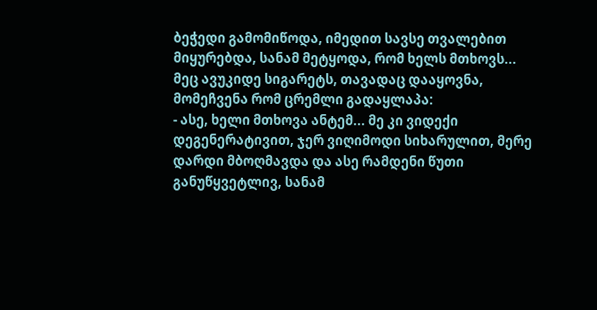ბეჭედი გამომიწოდა, იმედით სავსე თვალებით მიყურებდა, სანამ მეტყოდა, რომ ხელს მთხოვს...
მეც ავუკიდე სიგარეტს, თავადაც დააყოვნა, მომეჩვენა რომ ცრემლი გადაყლაპა:
- ასე, ხელი მთხოვა ანტემ... მე კი ვიდექი დეგენერატივით, ჯერ ვიღიმოდი სიხარულით, მერე დარდი მბოღმავდა და ასე რამდენი წუთი განუწყვეტლივ, სანამ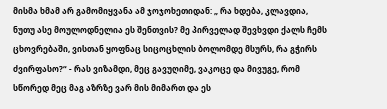მისმა ხმამ არ გამომიყვანა ამ ჯოჯოხეთიდან: „ რა ხდება, კლავდია, ნუთუ ასე მოულოდნელია ეს შენთვის? მე პირველად შევხვდი ქალს ჩემს ცხოვრებაში, ვისთან ყოფნაც სიცოცხლის ბოლომდე მსურს, რა გჭირს ძვირფასო?“ - რას ვიზამდი, მეც გავუღიმე, ვაკოცე და მივუგე, რომ სწორედ მეც მაგ აზრზე ვარ მის მიმართ და ეს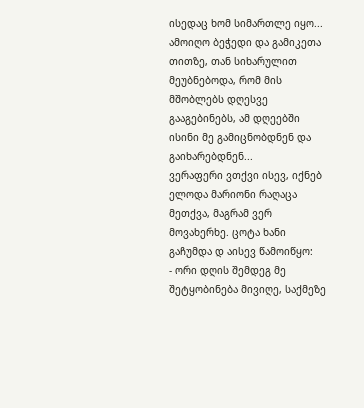ისედაც ხომ სიმართლე იყო... ამოიღო ბეჭედი და გამიკეთა თითზე, თან სიხარულით მეუბნებოდა, რომ მის მშობლებს დღესვე გააგებინებს, ამ დღეებში ისინი მე გამიცნობდნენ და გაიხარებდნენ...
ვერაფერი ვთქვი ისევ, იქნებ ელოდა მარიონი რაღაცა მეთქვა, მაგრამ ვერ მოვახერხე. ცოტა ხანი გაჩუმდა დ აისევ წამოიწყო:
- ორი დღის შემდეგ მე შეტყობინება მივიღე, საქმეზე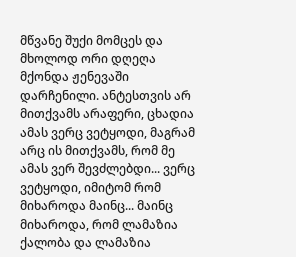მწვანე შუქი მომცეს და მხოლოდ ორი დღეღა მქონდა ჟენევაში დარჩენილი. ანტესთვის არ მითქვამს არაფერი, ცხადია ამას ვერც ვეტყოდი, მაგრამ არც ის მითქვამს, რომ მე ამას ვერ შევძლებდი... ვერც ვეტყოდი, იმიტომ რომ მიხაროდა მაინც... მაინც მიხაროდა, რომ ლამაზია ქალობა და ლამაზია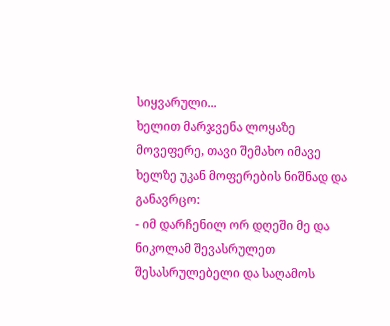სიყვარული...
ხელით მარჯვენა ლოყაზე მოვეფერე, თავი შემახო იმავე ხელზე უკან მოფერების ნიშნად და განავრცო:
- იმ დარჩენილ ორ დღეში მე და ნიკოლამ შევასრულეთ შესასრულებელი და საღამოს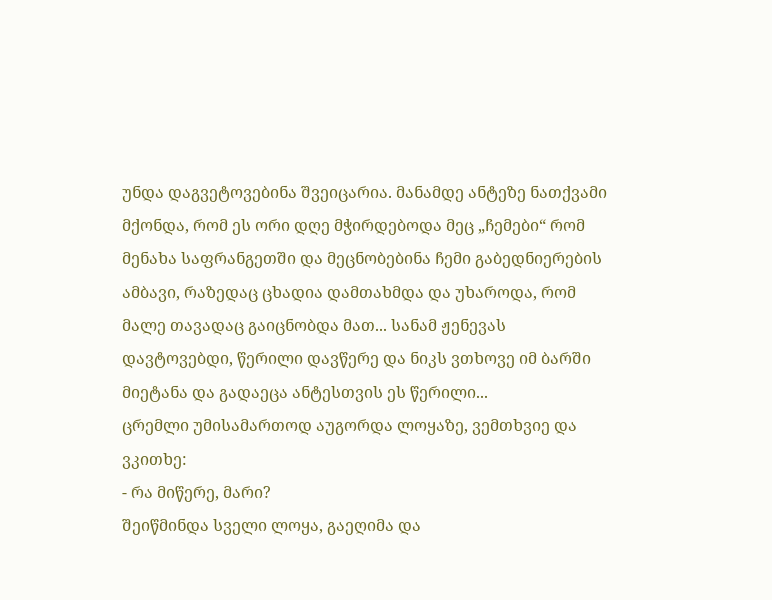უნდა დაგვეტოვებინა შვეიცარია. მანამდე ანტეზე ნათქვამი მქონდა, რომ ეს ორი დღე მჭირდებოდა მეც „ჩემები“ რომ მენახა საფრანგეთში და მეცნობებინა ჩემი გაბედნიერების ამბავი, რაზედაც ცხადია დამთახმდა და უხაროდა, რომ მალე თავადაც გაიცნობდა მათ... სანამ ჟენევას დავტოვებდი, წერილი დავწერე და ნიკს ვთხოვე იმ ბარში მიეტანა და გადაეცა ანტესთვის ეს წერილი...
ცრემლი უმისამართოდ აუგორდა ლოყაზე, ვემთხვიე და ვკითხე:
- რა მიწერე, მარი?
შეიწმინდა სველი ლოყა, გაეღიმა და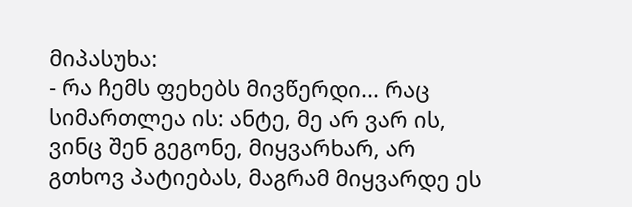მიპასუხა:
- რა ჩემს ფეხებს მივწერდი... რაც სიმართლეა ის: ანტე, მე არ ვარ ის, ვინც შენ გეგონე, მიყვარხარ, არ გთხოვ პატიებას, მაგრამ მიყვარდე ეს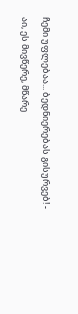ჩემი უფლებაა... ბედნიერებას გისურვებ! - აი, ეს მივწერე, მწარე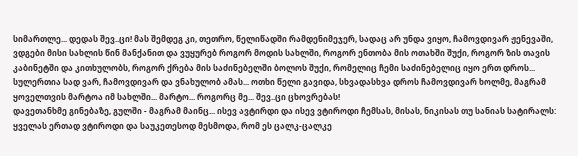სიმართლე... დედას შევ..ცი! მას შემდეგ კი, თეთრო, წელიწადში რამდენიმეჯერ, სადაც არ უნდა ვიყო, ჩამოვდივარ ჟენევაში, ვდგები მისი სახლის წინ მანქანით და ვუყურებ როგორ მოდის სახლში, როგორ ენთობა მის ოთახში შუქი, როგორ ზის თავის კაბინეტში და კითხულობს, როგორ ქრება მის საძინებელში ბოლოს შუქი, რომელიც ჩემი საძინებელიც იყო ერთ დროს... სულერთია სად ვარ, ჩამოვდივარ და ვნახულობ ამას... ოთხი წელი გავიდა, სხვადასხვა დროს ჩამოვდივარ ხოლმე, მაგრამ ყოველთვის მარტოა იმ სახლში... მარტო... როგორც მე... შევ..ცი ცხოვრებას!
დავეთანხმე გინებაზე, გულში - მაგრამ მაინც... ისევ ავტირდი და ისევ ვტიროდი ჩემსას, მისას, ნიკისას თუ სანიას სატირალს: ყველას ერთად ვტიროდი და საუკეთესოდ მესმოდა, რომ ეს ცალკ-ცალკე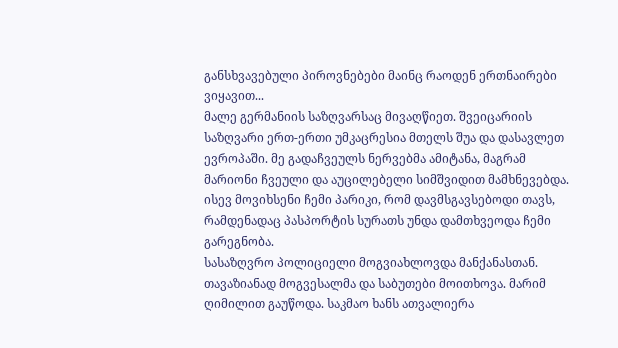განსხვავებული პიროვნებები მაინც რაოდენ ერთნაირები ვიყავით...
მალე გერმანიის საზღვარსაც მივაღწიეთ. შვეიცარიის საზღვარი ერთ-ერთი უმკაცრესია მთელს შუა და დასავლეთ ევროპაში. მე გადაჩვეულს ნერვებმა ამიტანა, მაგრამ მარიონი ჩვეული და აუცილებელი სიმშვიდით მამხნევებდა. ისევ მოვიხსენი ჩემი პარიკი, რომ დავმსგავსებოდი თავს, რამდენადაც პასპორტის სურათს უნდა დამთხვეოდა ჩემი გარეგნობა.
სასაზღვრო პოლიციელი მოგვიახლოვდა მანქანასთან. თავაზიანად მოგვესალმა და საბუთები მოითხოვა. მარიმ ღიმილით გაუწოდა. საკმაო ხანს ათვალიერა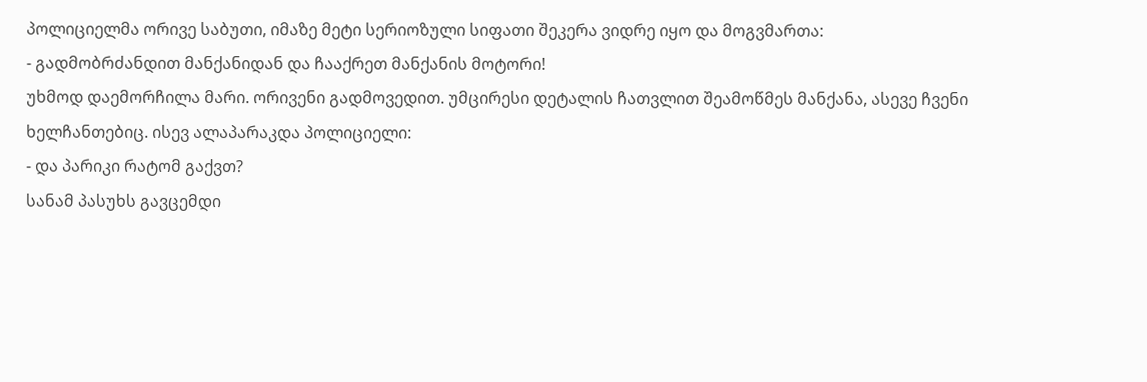პოლიციელმა ორივე საბუთი, იმაზე მეტი სერიოზული სიფათი შეკერა ვიდრე იყო და მოგვმართა:
- გადმობრძანდით მანქანიდან და ჩააქრეთ მანქანის მოტორი!
უხმოდ დაემორჩილა მარი. ორივენი გადმოვედით. უმცირესი დეტალის ჩათვლით შეამოწმეს მანქანა, ასევე ჩვენი ხელჩანთებიც. ისევ ალაპარაკდა პოლიციელი:
- და პარიკი რატომ გაქვთ?
სანამ პასუხს გავცემდი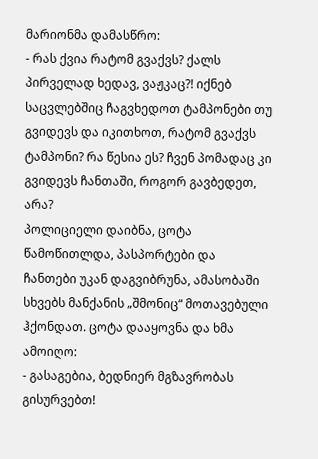მარიონმა დამასწრო:
- რას ქვია რატომ გვაქვს? ქალს პირველად ხედავ, ვაჟკაც?! იქნებ საცვლებშიც ჩაგვხედოთ ტამპონები თუ გვიდევს და იკითხოთ, რატომ გვაქვს ტამპონი? რა წესია ეს? ჩვენ პომადაც კი გვიდევს ჩანთაში, როგორ გავბედეთ, არა?
პოლიციელი დაიბნა, ცოტა წამოწითლდა, პასპორტები და ჩანთები უკან დაგვიბრუნა, ამასობაში სხვებს მანქანის „შმონიც“ მოთავებული ჰქონდათ. ცოტა დააყოვნა და ხმა ამოიღო:
- გასაგებია, ბედნიერ მგზავრობას გისურვებთ!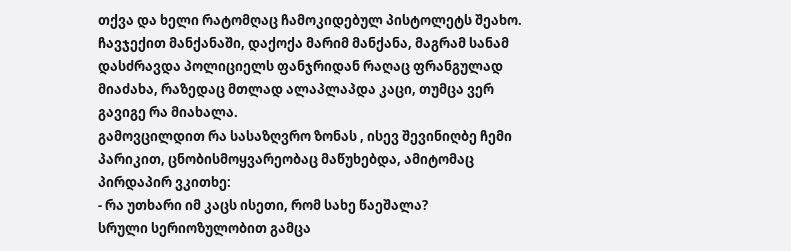თქვა და ხელი რატომღაც ჩამოკიდებულ პისტოლეტს შეახო. ჩავჯექით მანქანაში, დაქოქა მარიმ მანქანა, მაგრამ სანამ დასძრავდა პოლიციელს ფანჯრიდან რაღაც ფრანგულად მიაძახა, რაზედაც მთლად ალაპლაპდა კაცი, თუმცა ვერ გავიგე რა მიახალა.
გამოვცილდით რა სასაზღვრო ზონას , ისევ შევინიღბე ჩემი პარიკით, ცნობისმოყვარეობაც მაწუხებდა, ამიტომაც პირდაპირ ვკითხე:
- რა უთხარი იმ კაცს ისეთი, რომ სახე წაეშალა?
სრული სერიოზულობით გამცა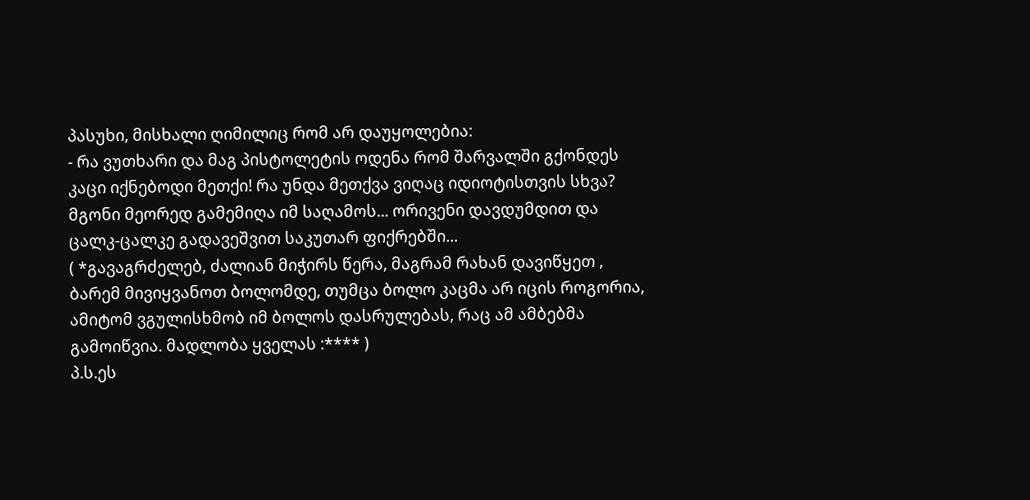პასუხი, მისხალი ღიმილიც რომ არ დაუყოლებია:
- რა ვუთხარი და მაგ პისტოლეტის ოდენა რომ შარვალში გქონდეს კაცი იქნებოდი მეთქი! რა უნდა მეთქვა ვიღაც იდიოტისთვის სხვა?
მგონი მეორედ გამემიღა იმ საღამოს... ორივენი დავდუმდით და ცალკ-ცალკე გადავეშვით საკუთარ ფიქრებში...
( *გავაგრძელებ, ძალიან მიჭირს წერა, მაგრამ რახან დავიწყეთ , ბარემ მივიყვანოთ ბოლომდე, თუმცა ბოლო კაცმა არ იცის როგორია, ამიტომ ვგულისხმობ იმ ბოლოს დასრულებას, რაც ამ ამბებმა გამოიწვია. მადლობა ყველას :**** )
პ.ს.ეს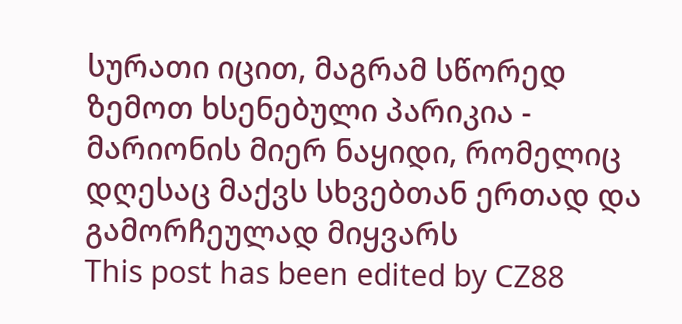სურათი იცით, მაგრამ სწორედ ზემოთ ხსენებული პარიკია - მარიონის მიერ ნაყიდი, რომელიც დღესაც მაქვს სხვებთან ერთად და გამორჩეულად მიყვარს
This post has been edited by CZ88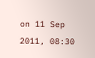on 11 Sep 2011, 08:30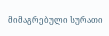მიმაგრებული სურათი